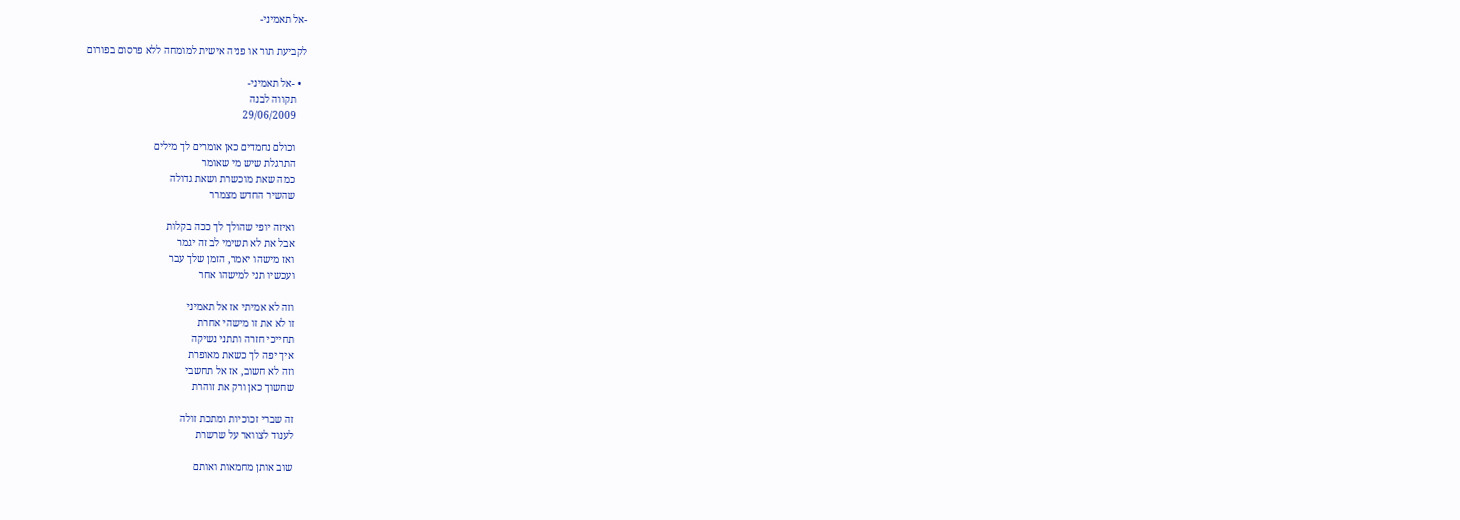-אל תאמיני-

לקביעת תור או פניה אישית למומחה ללא פרסום בפורום

  • -אל תאמיני-
    תקווה לבנה
    29/06/2009

    וכולם נחמדים כאן אומרים לך מילים
    התרגלת שיש מי שאומר
    כמה שאת מוכשרת ושאת גדולה
    שהשיר החדש מצמרר

    ואיזה יופי שהולך לך ככה בקלות
    אבל את לא תשימי לב זה יגמר
    ואז מישהו יאמר, הזמן שלך עבר
    ועכשיו תני למישהו אחר

    וזה לא אמיתי אז אל תאמיני
    זו לא את זו מישהי אחרת
    תחייכי חזרה ותתני נשיקה
    איך יפה לך כשאת מאופרת
    וזה לא חשוב, אז אל תחשבי
    שחשוך כאן ורק את זוהרת

    זה שברי זכוכיות ומתכת זולה
    לענוד לצוואר על שרשרת

    שוב אותן מחמאות ואותם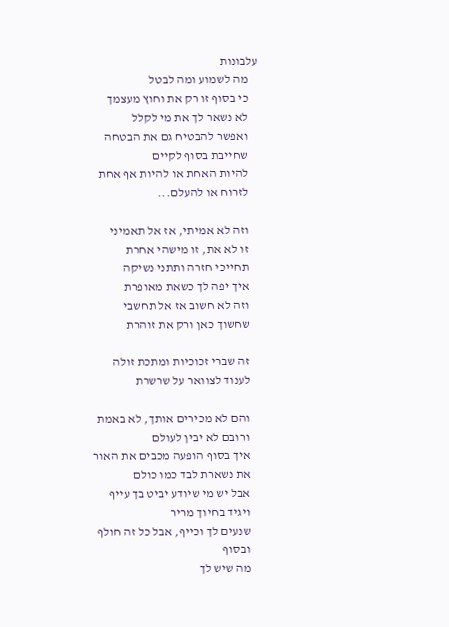עלבונות
    מה לשמוע ומה לבטל
    כי בסוף זו רק את וחוץ מעצמך
    לא נשאר לך את מי לקלל
    ואפשר להבטיח גם את הבטחה
    שחייבת בסוף לקיים
    להיות האחת או להיות אף אחת
    לזרוח או להעלם...

    וזה לא אמיתי, אז אל תאמיני
    זו לא את, זו מישהי אחרת
    תחייכי חזרה ותתני נשיקה
    איך יפה לך כשאת מאופרת
    וזה לא חשוב אז אל תחשבי
    שחשוך כאן ורק את זוהרת

    זה שברי זכוכיות ומתכת זולה
    לענוד לצוואר על שרשרת

    והם לא מכירים אותך, לא באמת
    ורובם לא יבין לעולם
    איך בסוף הופעה מכבים את האור
    את נשארת לבד כמו כולם
    אבל יש מי שיודע יביט בך עייף
    ויגיד בחיוך מריר
    שנעים לך וכייף, אבל כל זה חולף
    ובסוף
    מה שיש לך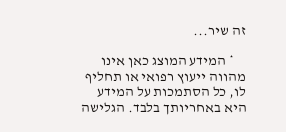זה שיר...

    * המידע המוצג כאן אינו מהווה ייעוץ רפואי או תחליף לו, כל הסתמכות על המידע היא באחריותך בלבד. הגלישה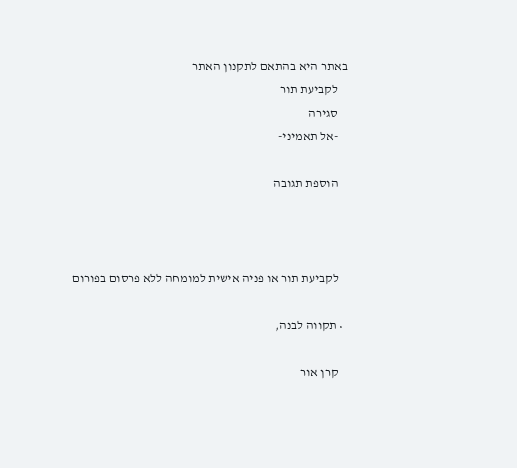באתר היא בהתאם לתקנון האתר
    לקביעת תור
    סגירה
    -אל תאמיני-

    הוספת תגובה



    לקביעת תור או פניה אישית למומחה ללא פרסום בפורום

  • תקווה לבנה,

    קרן אור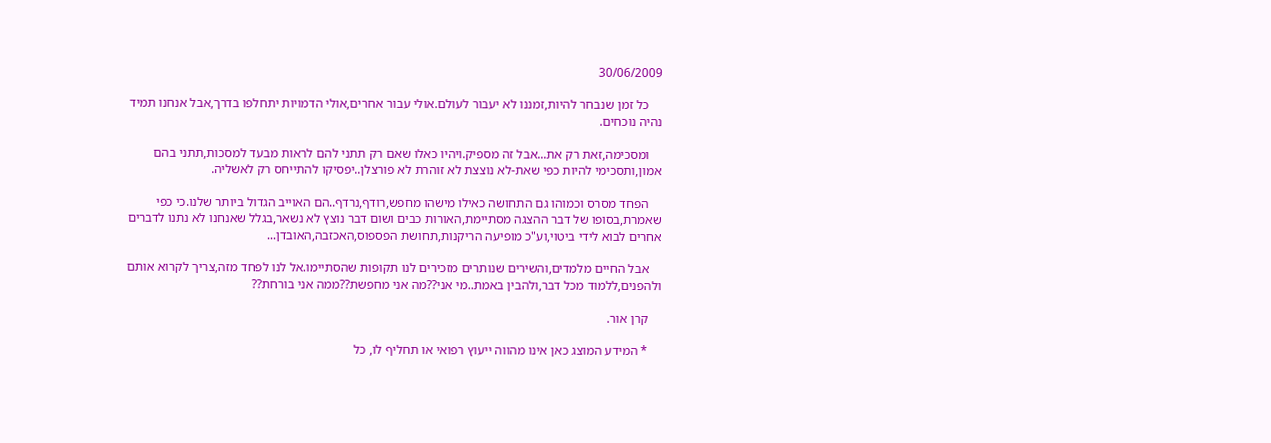30/06/2009

    כל זמן שנבחר להיות,זמננו לא יעבור לעולם.אולי עבור אחרים,אולי הדמויות יתחלפו בדרך,אבל אנחנו תמיד נהיה נוכחים.

    ומסכימה,זאת רק את...אבל זה מספיק.ויהיו כאלו שאם רק תתני להם לראות מבעד למסכות,תתני בהם אמון,ותסכימי להיות כפי שאת-לא נוצצת לא זוהרת לא פורצלן..יפסיקו להתייחס רק לאשליה.

    הפחד מסרס וכמוהו גם התחושה כאילו מישהו מחפש,רודף,נרדף..הם האוייב הגדול ביותר שלנו.כי כפי שאמרת,בסופו של דבר ההצגה מסתיימת,האורות כבים ושום דבר נוצץ לא נשאר,בגלל שאנחנו לא נתנו לדברים אחרים לבוא לידי ביטוי,וע"כ מופיעה הריקנות,תחושת הפספוס,האכזבה,האובדן...

    אבל החיים מלמדים,והשירים שנותרים מזכירים לנו תקופות שהסתיימו.אל לנו לפחד מזה,צריך לקרוא אותם ולהפנים,ללמוד מכל דבר,ולהבין באמת..מי אני??מה אני מחפשת??ממה אני בורחת??

    קרן אור.

    * המידע המוצג כאן אינו מהווה ייעוץ רפואי או תחליף לו, כל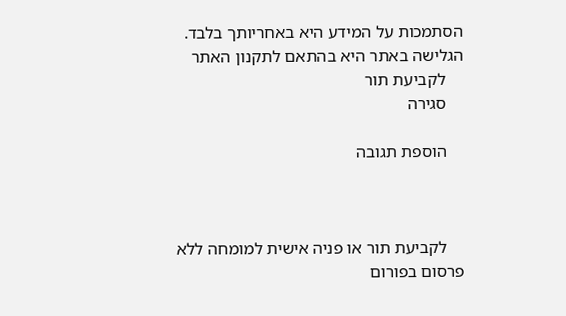הסתמכות על המידע היא באחריותך בלבד. הגלישה באתר היא בהתאם לתקנון האתר
    לקביעת תור
    סגירה

    הוספת תגובה



    לקביעת תור או פניה אישית למומחה ללא פרסום בפורום